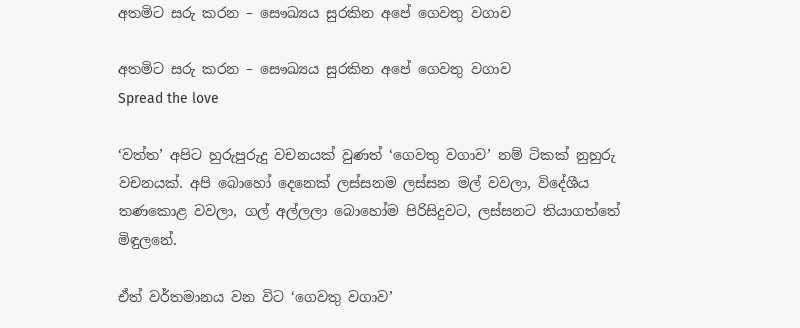අතමිට සරු කරන – සෞඛ්‍යය සුරකින අපේ ගෙවතු වගාව

අතමිට සරු කරන – සෞඛ්‍යය සුරකින අපේ ගෙවතු වගාව
Spread the love

‘වත්ත’ අපිට හුරුපුරුදු වචනයක් වුණත් ‘ගෙවතු වගාව’ නම් ටිකක් නුහුරු වචනයක්. අපි බොහෝ දෙනෙක් ලස්සනම ලස්සන මල් වවලා, විදේශීය තණකොළ වවලා, ගල් අල්ලලා බොහෝම පිරිසිදුවට, ලස්සනට තියාගත්තේ මිඳුලනේ.

ඒත් වර්තමානය වන විට ‘ගෙවතු වගාව’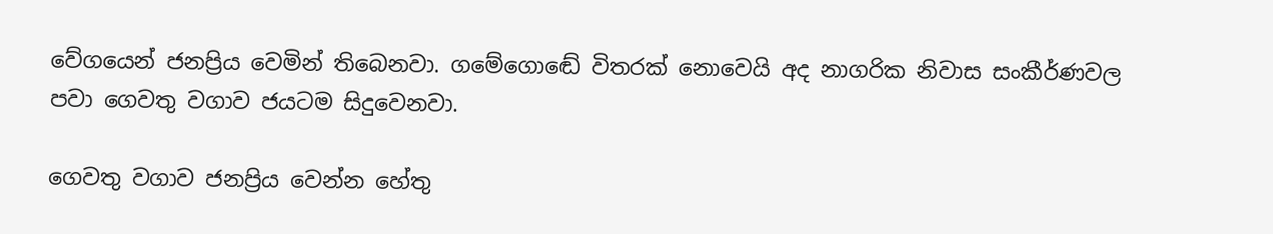වේගයෙන් ජනප්‍රිය වෙමින් තිබෙනවා. ගමේගොඬේ විතරක් නොවෙයි අද නාගරික නිවාස සංකීර්ණවල පවා ගෙවතු වගාව ජයටම සිදුවෙනවා.

ගෙවතු වගාව ජනප්‍රිය වෙන්න හේතු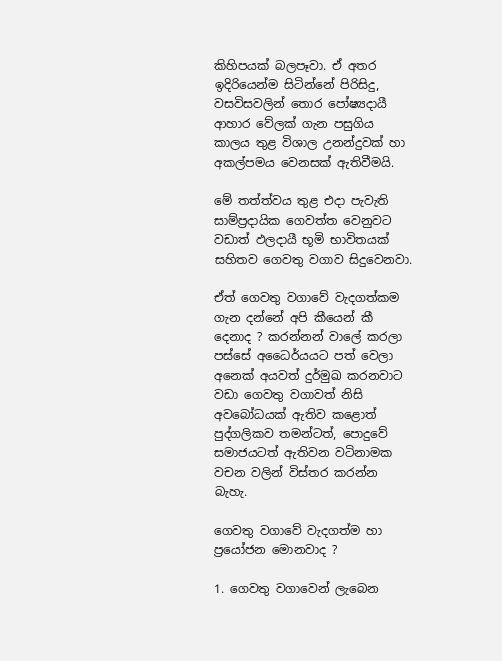කිහිපයක් බලපෑවා. ඒ අතර ඉදිරියෙන්ම සිටින්නේ පිරිසිදු, වසවිසවලින් තොර පෝෂ්‍යදායී ආහාර වේලක් ගැන පසුගිය කාලය තුළ විශාල උනන්දුවක් හා අකල්පමය වෙනසක් ඇතිවීමයි.

මේ තත්ත්වය තුළ එදා පැවැති සාම්ප්‍රදායික ගෙවත්ත වෙනුවට වඩාත් ඵලදායී භූමි භාවිතයක් සහිතව ගෙවතු වගාව සිදුවෙනවා.

ඒත් ගෙවතු වගාවේ වැදගත්කම ගැන දන්නේ අපි කීයෙන් කී දෙනාද ? කරන්නන් වාලේ කරලා පස්සේ අධෛර්යයට පත් වෙලා අනෙක් අයවත් දුර්මුඛ කරනවාට වඩා ගෙවතු වගාවත් නිසි අවබෝධයක් ඇතිව කළොත් පුද්ගලිකව තමන්ටත්, පොදුවේ සමාජයටත් ඇතිවන වටිනාමක වචන වලින් විස්තර කරන්න බැහැ.

ගෙවතු වගාවේ වැදගත්ම හා ප්‍රයෝජන මොනවාද ?

1. ගෙවතු වගාවෙන් ලැබෙන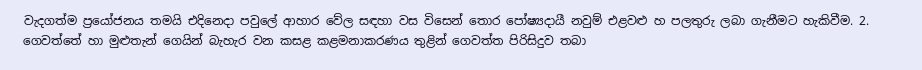වැදගත්ම ප්‍රයෝජනය තමයි එදිනෙදා පවුලේ ආහාර වේල සඳහා වස විසෙන් තොර පෝෂ්‍යදායී නවුම් එළවළු හ පලතුරු ලබා ගැනීමට හැකිවීම. 2. ගෙවත්තේ හා මුළුතැන් ගෙයින් බැහැර වන කසළ කළමනාකරණය තුළින් ගෙවත්ත පිරිසිදුව තබා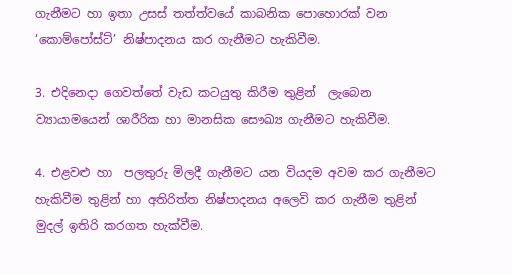ගැනීමට හා ඉතා උසස් තත්ත්වයේ කාබනික පොහොරක් වන ‘කොම්පෝස්ට්’ නිෂ්පාදනය කර ගැනීමට හැකිවීම.

3. එදිනෙදා ගෙවත්තේ වැඩ කටයුතු කිරීම තුළින්  ලැබෙන ව්‍යායාමයෙන් ශාරීරික හා මානසික සෞඛ්‍ය ගැනීමට හැකිවීම.

4. එළවළු හා  පලතුරු මිලදී ගැනීමට යන වියදම අවම කර ගැනීමට හැකිවීම තුළින් හා අතිරිත්ත නිෂ්පාදනය අලෙවි කර ගැනීම තුළින් මුදල් ඉතිරි කරගත හැක්වීම.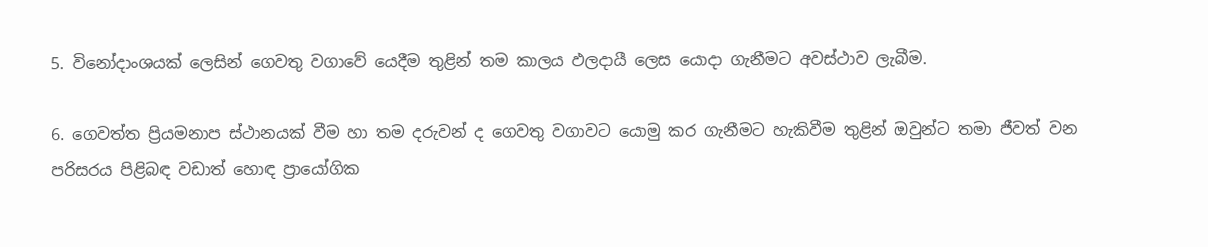5. විනෝදාංශයක් ලෙසින් ගෙවතු වගාවේ යෙදීම තුළින් තම කාලය ඵලදායී ලෙස යොදා ගැනීමට අවස්ථාව ලැබීම.

6. ගෙවත්ත ප්‍රියමනාප ස්ථානයක් වීම හා තම දරුවන් ද ගෙවතු වගාවට යොමු කර ගැනීමට හැකිවීම තුළින් ඔවුන්ට තමා ජීවත් වන පරිසරය පිළිබඳ වඩාත් හොඳ ප්‍රායෝගික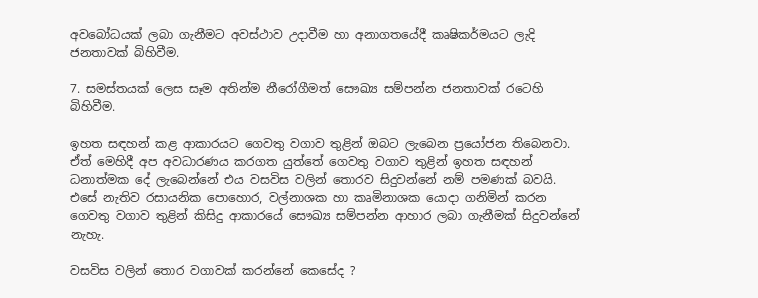අවබෝධයක් ලබා ගැනීමට අවස්ථාව උදාවීම හා අනාගතයේදී කෘෂිකර්මයට ලැදි ජනතාවක් බිහිවීම.

7. සමස්තයක් ලෙස සෑම අතින්ම නීරෝගීමත් සෞඛ්‍ය සම්පන්න ජනතාවක් රටෙහි බිහිවීම.

ඉහත සඳහන් කළ ආකාරයට ගෙවතු වගාව තුළින් ඔබට ලැබෙන ප්‍රයෝජන තිබෙනවා. ඒත් මෙහිදී අප අවධාරණය කරගත යුත්තේ ගෙවතු වගාව තුළින් ඉහත සඳහන් ධනාත්මක දේ ලැබෙන්නේ එය වසවිස වලින් තොරව සිදුවන්නේ නම් පමණක් බවයි. එසේ නැතිව රසායනික පොහොර, වල්නාශක හා කෘමිනාශක යොදා ගනිමින් කරන ගෙවතු වගාව තුළින් කිසිදු ආකාරයේ සෞඛ්‍ය සම්පන්න ආහාර ලබා ගැනීමක් සිදුවන්නේ නැහැ.

වසවිස වලින් තොර වගාවක් කරන්නේ කෙසේද ?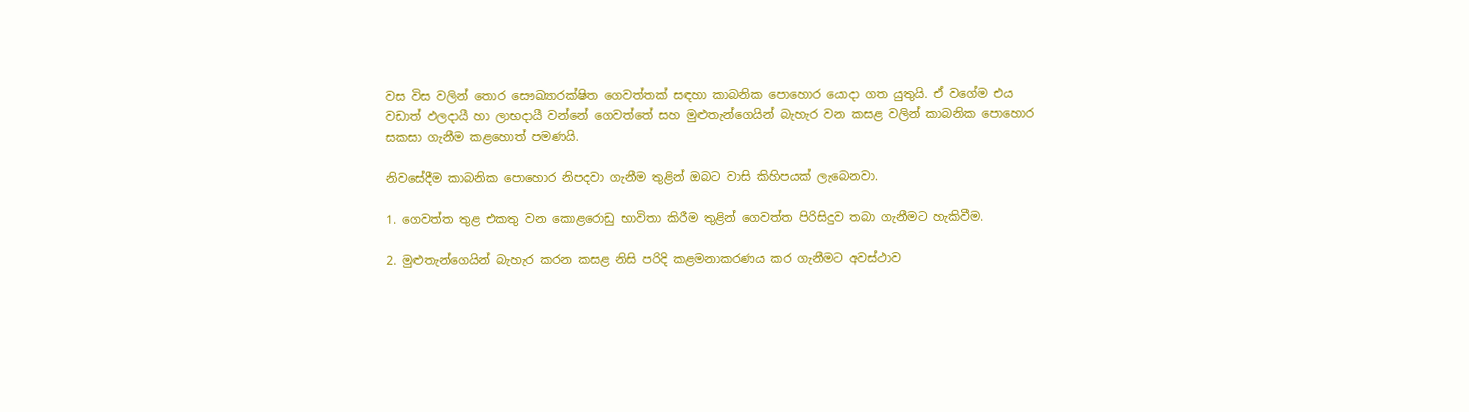වස විස වලින් තොර සෞඛ්‍යාරක්ෂිත ගෙවත්තක් සඳහා කාබනික පොහොර යොදා ගත යුතුයි. ඒ වගේම එය වඩාත් ඵලදායී හා ලාභදායී වන්නේ ගෙවත්තේ සහ මුළුතැන්ගෙයින් බැහැර වන කසළ වලින් කාබනික පොහොර සකසා ගැනීම කළහොත් පමණයි.

නිවසේදීම කාබනික පොහොර නිපදවා ගැනීම තුළින් ඔබට වාසි කිහිපයක් ලැබෙනවා.

1. ගෙවත්ත තුළ එකතු වන කොළරොඩු භාවිතා කිරීම තුළින් ගෙවත්ත පිරිසිදුව තබා ගැනීමට හැකිවීම.

2. මුළුතැන්ගෙයින් බැහැර කරන කසළ නිසි පරිදි කළමනාකරණය කර ගැනීමට අවස්ථාව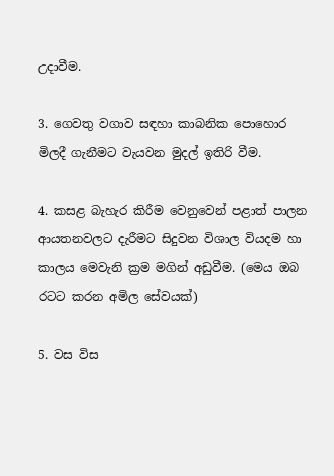උදාවීම.

3. ගෙවතු වගාව සඳහා කාබනික පොහොර මිලදී ගැනීමට වැයවන මුදල් ඉතිරි වීම.

4. කසළ බැහැර කිරීම වෙනුවෙන් පළාත් පාලන ආයතනවලට දැරීමට සිදුවන විශාල වියදම හා කාලය මෙවැනි ක්‍රම මගින් අඩුවීම. (මෙය ඔබ රටට කරන අමිල සේවයක්)

5. වස විස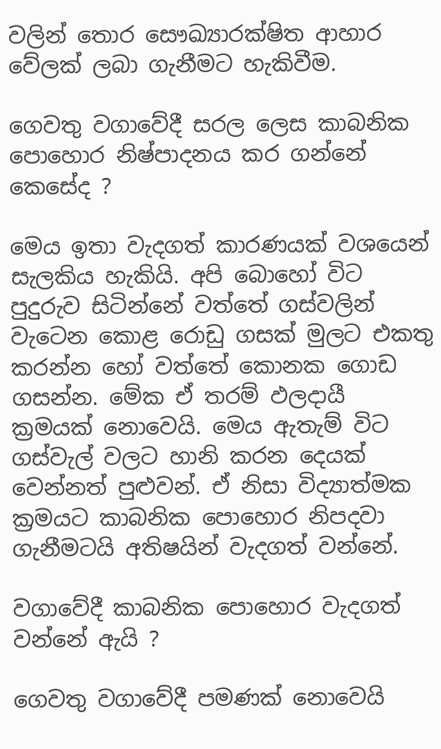වලින් තොර සෞඛ්‍යාරක්ෂිත ආහාර වේලක් ලබා ගැනීමට හැකිවීම.

ගෙවතු වගාවේදී සරල ලෙස කාබනික පොහොර නිෂ්පාදනය කර ගන්නේ කෙසේද ?

මෙය ඉතා වැදගත් කාරණයක් වශයෙන් සැලකිය හැකියි. අපි බොහෝ විට පුදුරුව සිටින්නේ වත්තේ ගස්වලින් වැටෙන කොළ රොඩු ගසක් මුලට එකතු කරන්න හෝ වත්තේ කොනක ගොඩ ගසන්න. මේක ඒ තරම් ඵලදායී ක්‍රමයක් නොවෙයි. මෙය ඇතැම් විට ගස්වැල් වලට හානි කරන දෙයක් වෙන්නත් පුළුවන්. ඒ නිසා විද්‍යාත්මක ක්‍රමයට කාබනික පොහොර නිපදවා ගැනීමටයි අතිෂයින් වැදගත් වන්නේ.

වගාවේදී කාබනික පොහොර වැදගත් වන්නේ ඇයි ?

ගෙවතු වගාවේදී පමණක් නොවෙයි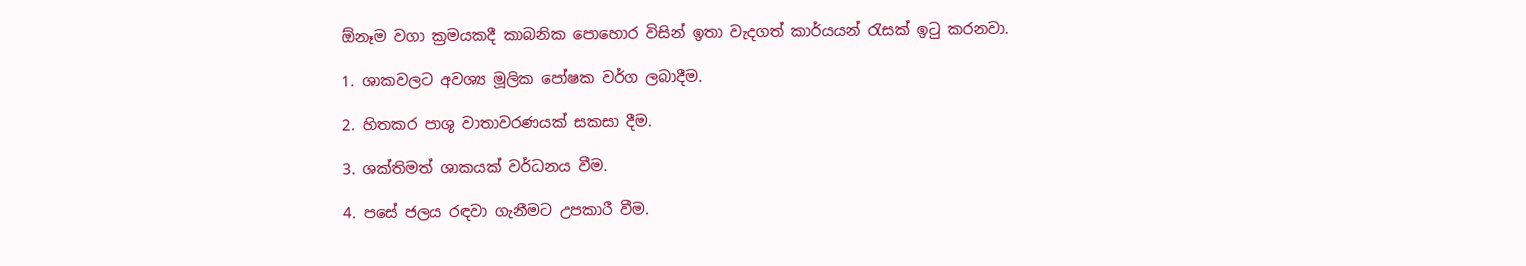ඕනෑම වගා ක්‍රමයකදී කාබනික පොහොර විසින් ඉතා වැදගත් කාර්යයන් රැසක් ඉටු කරනවා.

1. ශාකවලට අවශ්‍ය මූලික පෝෂක වර්ග ලබාදීම.

2. හිතකර පාශූ වාතාවරණයක් සකසා දීම.

3. ශක්තිමත් ශාකයක් වර්ධනය වීම.

4. පසේ ජලය රඳවා ගැනීමට උපකාරී වීම.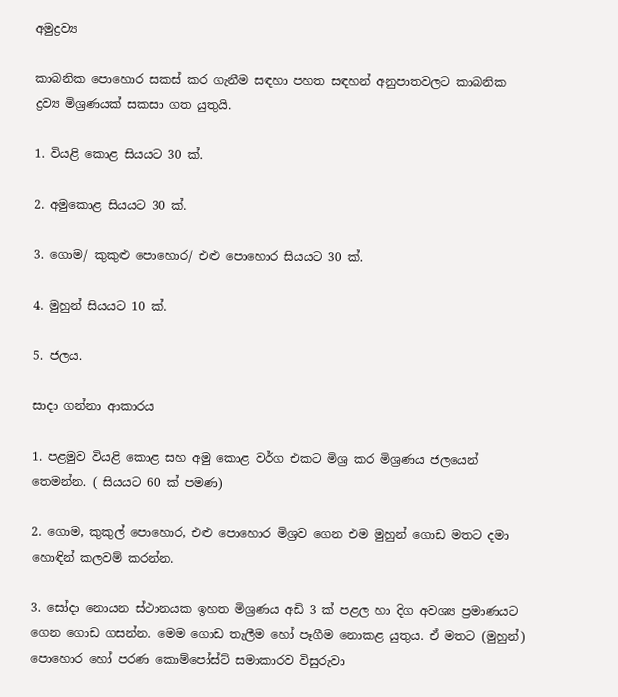අමුද්‍රව්‍ය

කාබනික පොහොර සකස් කර ගැනීම සඳහා පහත සඳහන් අනුපාතවලට කාබනික ද්‍රව්‍ය මිශ්‍රණයක් සකසා ගත යුතුයි.

1. වියළි කොළ සියයට 30 ක්.

2. අමුකොළ සියයට 30 ක්.

3. ගොම/ කුකුළු පොහොර/ එළු පොහොර සියයට 30 ක්.

4. මුහුන් සියයට 10 ක්.

5. ජලය.

සාදා ගන්නා ආකාරය

1. පළමුව වියළි කොළ සහ අමු කොළ වර්ග එකට මිශ්‍ර කර මිශ්‍රණය ජලයෙන් තෙමන්න. ( සියයට 60 ක් පමණ)

2. ගොම, කුකුල් පොහොර, එළු පොහොර මිශ්‍රව ගෙන එම මුහුන් ගොඩ මතට දමා හොඳින් කලවම් කරන්න.

3. සෝදා නොයන ස්ථානයක ඉහත මිශ්‍රණය අඩි 3 ක් පළල හා දිග අවශ්‍ය ප්‍රමාණයට ගෙන ගොඩ ගසන්න. මෙම ගොඩ තැලීම හෝ පෑගීම නොකළ යුතුය. ඒ මතට (මුහුන්) පොහොර හෝ පරණ කොම්පෝස්ට් සමාකාරව විසුරුවා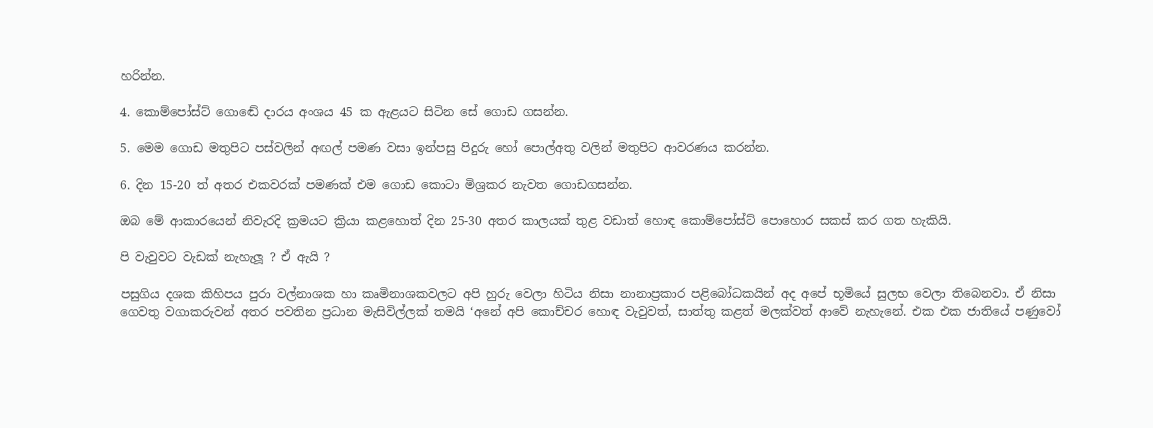හරින්න.

4. කොම්පෝස්ට් ගොඬේ දාරය අංශය 45 ක ඇළයට සිටින සේ ගොඩ ගසන්න.

5. මෙම ගොඩ මතුපිට පස්වලින් අඟල් පමණ වසා ඉන්පසු පිදුරු හෝ පොල්අතු වලින් මතුපිට ආවරණය කරන්න.

6. දින 15-20 ත් අතර එකවරක් පමණක් එම ගොඩ කොටා මිශ්‍රකර නැවත ගොඩගසන්න.

ඔබ මේ ආකාරයෙන් නිවැරදි ක්‍රමයට ක්‍රියා කළහොත් දින 25-30 අතර කාලයක් තුළ වඩාත් හොඳ කොම්පෝස්ට් පොහොර සකස් කර ගත හැකියි.

පි වැවුවට වැඩක් නැහැලූ ? ඒ ඇයි ?

පසුගිය දශක කිහිපය පුරා වල්නාශක හා කෘමිනාශකවලට අපි හුරු වෙලා හිටිය නිසා නානාප්‍රකාර පළිබෝධකයින් අද අපේ භූමියේ සුලභ වෙලා තිබෙනවා. ඒ නිසා ගෙවතු වගාකරුවන් අතර පවතින ප්‍රධාන මැසිවිල්ලක් තමයි ‘අනේ අපි කොච්චර හොඳ වැවුවත්, සාත්තු කළත් මලක්වත් ආවේ නැහැනේ. එක එක ජාතියේ පණුවෝ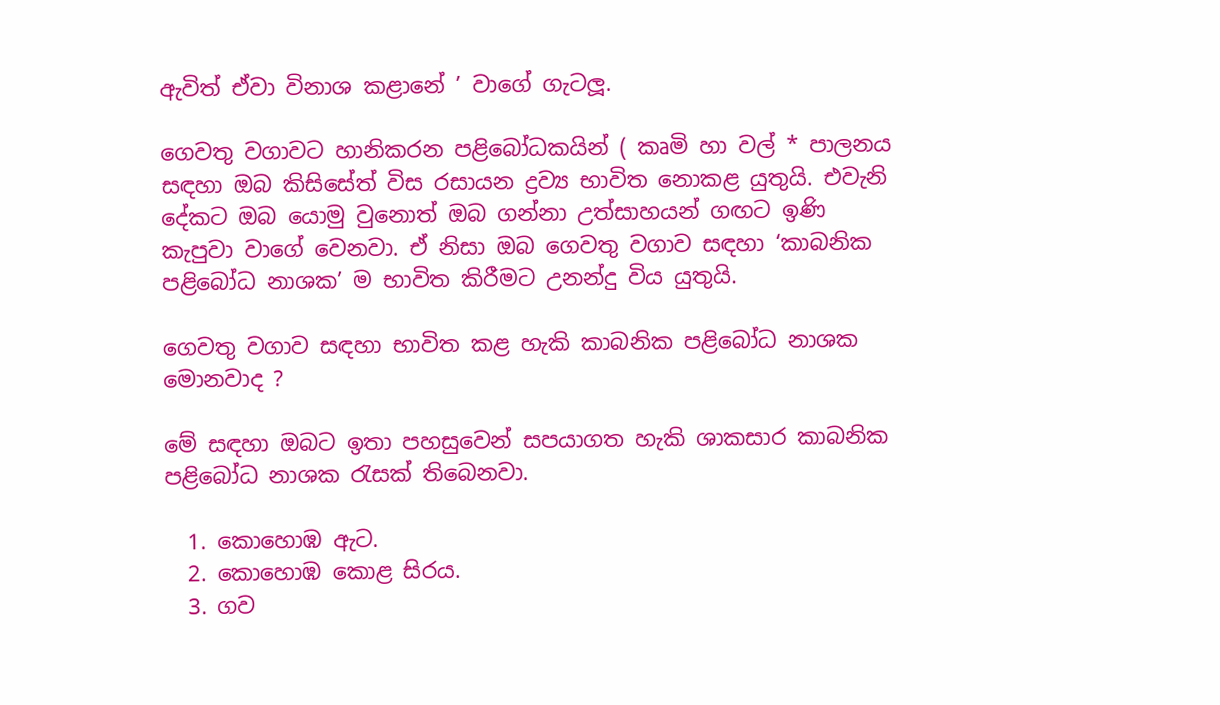ඇවිත් ඒවා විනාශ කළානේ ’ වාගේ ගැටලූ.

ගෙවතු වගාවට හානිකරන පළිබෝධකයින් ( කෘමි හා වල් * පාලනය සඳහා ඔබ කිසිසේත් විස රසායන ද්‍රව්‍ය භාවිත නොකළ යුතුයි. එවැනි දේකට ඔබ යොමු වුනොත් ඔබ ගන්නා උත්සාහයන් ගඟට ඉණි කැපුවා වාගේ වෙනවා. ඒ නිසා ඔබ ගෙවතු වගාව සඳහා ‘කාබනික පළිබෝධ නාශක’ ම භාවිත කිරීමට උනන්දු විය යුතුයි.

ගෙවතු වගාව සඳහා භාවිත කළ හැකි කාබනික පළිබෝධ නාශක මොනවාද ?

මේ සඳහා ඔබට ඉතා පහසුවෙන් සපයාගත හැකි ශාකසාර කාබනික පළිබෝධ නාශක රැසක් තිබෙනවා.

  1. කොහොඹ ඇට.
  2. කොහොඹ කොළ සිරය.
  3. ගව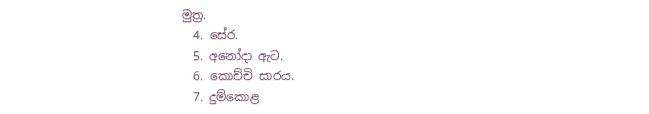මුත්‍ර.
  4. සේර.
  5. අනෝදා ඇට.
  6. කොච්චි සාරය.
  7. දුම්කොළ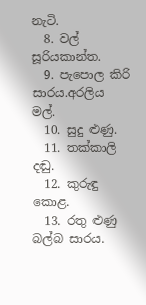නැටි.
  8. වල් සූරියකාන්ත.
  9. පැපොල කිරි සාරය.අරලිය මල්.
  10. සුදු ළුණු.
  11. තක්කාලි දඬු.
  12. කුරුඳු කොළ.
  13. රතු ළුණු බල්බ සාරය.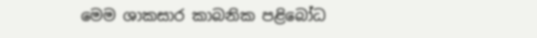මෙම ශාකසාර කාබනික පළිබෝධ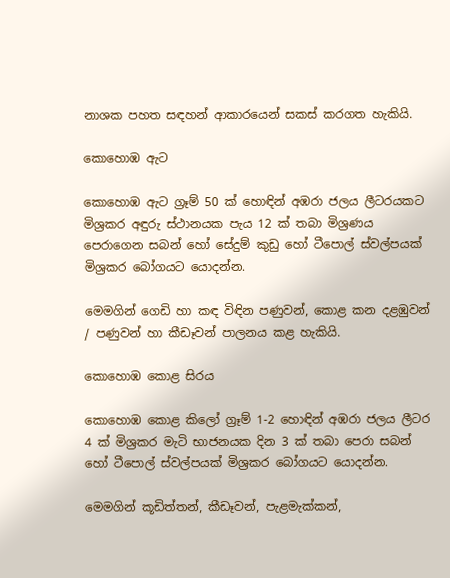නාශක පහත සඳහන් ආකාරයෙන් සකස් කරගත හැකියි.

කොහොඹ ඇට

කොහොඹ ඇට ග්‍රෑම් 50 ක් හොඳින් අඹරා ජලය ලීටරයකට මිශ්‍රකර අඳුරු ස්ථානයක පැය 12 ක් තබා මිශ්‍රණය පෙරාගෙන සබන් හෝ සේදුම් කුඩු හෝ ටීපොල් ස්වල්පයක් මිශ්‍රකර බෝගයට යොදන්න.

මෙමගින් ගෙඩි හා කඳ විඳින පණුවන්, කොළ කන දළඹුවන් / පණුවන් හා කීඩෑවන් පාලනය කළ හැකියි.

කොහොඹ කොළ සිරය

කොහොඹ කොළ කිලෝ ග්‍රෑම් 1-2 හොඳින් අඹරා ජලය ලීටර 4 ක් මිශ්‍රකර මැටි භාජනයක දින 3 ක් තබා පෙරා සබන් හෝ ටීපොල් ස්වල්පයක් මිශ්‍රකර බෝගයට යොදන්න.

මෙමගින් කූඩිත්තන්, කීඩෑවන්, පැළමැක්කන්,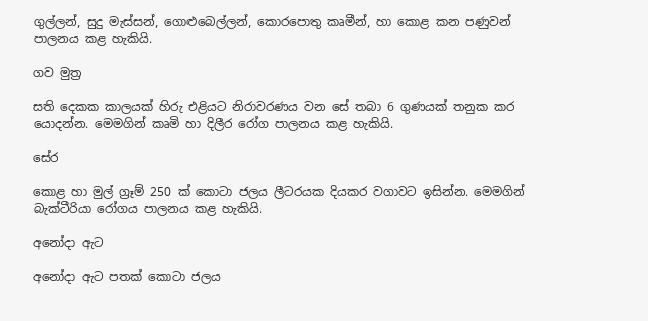ගුල්ලන්, සුදු මැස්සන්, ගොළුබෙල්ලන්, කොරපොතු කෘමීන්, හා කොළ කන පණුවන් පාලනය කළ හැකියි.

ගව මුත්‍ර

සති දෙකක කාලයක් හිරු එළියට නිරාවරණය වන සේ තබා 6 ගුණයක් තනුක කර යොදන්න. මෙමගින් කෘමි හා දිලීර රෝග පාලනය කළ හැකියි.

සේර

කොළ හා මුල් ග්‍රෑම් 250 ක් කොටා ජලය ලීටරයක දියකර වගාවට ඉසින්න. මෙමගින් බැක්ටීරියා රෝගය පාලනය කළ හැකියි.

අනෝදා ඇට

අනෝදා ඇට පතක් කොටා ජලය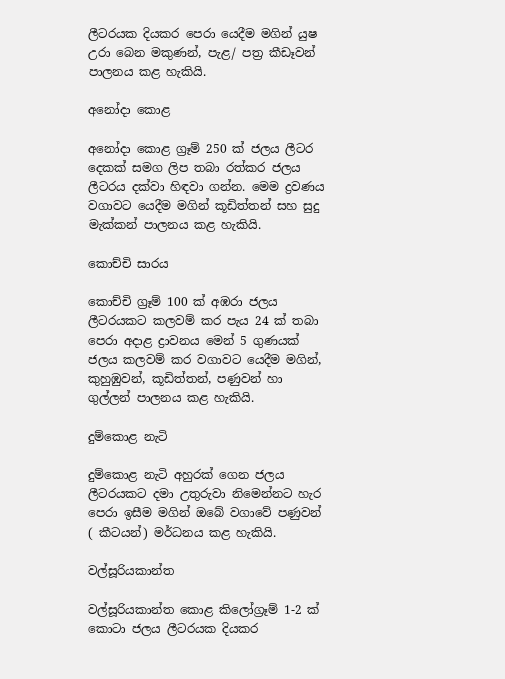ලීටරයක දියකර පෙරා යෙදීම මගින් යුෂ උරා බෙන මකුණන්, පැළ/ පත්‍ර කීඩෑවන් පාලනය කළ හැකියි.

අනෝදා කොළ

අනෝදා කොළ ග්‍රෑම් 250 ක් ජලය ලීටර දෙකක් සමග ලිප තබා රත්කර ජලය ලීටරය දක්වා හිඳවා ගන්න. මෙම ද්‍රවණය වගාවට යෙදීම මගින් කූඩිත්තන් සහ සුදු මැක්කන් පාලනය කළ හැකියි.

කොච්චි සාරය

කොච්චි ග්‍රෑම් 100 ක් අඹරා ජලය ලීටරයකට කලවම් කර පැය 24 ක් තබා පෙරා අදාළ ද්‍රාවනය මෙන් 5 ගුණයක් ජලය කලවම් කර වගාවට යෙදීම මගින්, කුහුඹුවන්, කූඩිත්තන්, පණුවන් හා ගුල්ලන් පාලනය කළ හැකියි.

දුම්කොළ නැටි

දුම්කොළ නැටි අහුරක් ගෙන ජලය ලීටරයකට දමා උතුරුවා නිමෙන්නට හැර පෙරා ඉසීම මගින් ඔබේ වගාවේ පණුවන් ( කීටයන්) මර්ධනය කළ හැකියි.

වල්සූරියකාන්ත

වල්සූරියකාන්ත කොළ කිලෝග්‍රෑම් 1-2 ක් කොටා ජලය ලීටරයක දියකර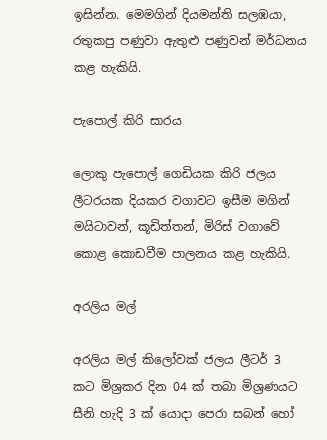ඉසින්න. මෙමගින් දියමන්ති සලඹයා, රතුකපු පණුවා ඇතුළු පණුවන් මර්ධනය කළ හැකියි.

පැපොල් කිරි සාරය

ලොකු පැපොල් ගෙඩියක කිරි ජලය ලීටරයක දියකර වගාවට ඉසීම මගින් මයිටාවන්, කූඩිත්තන්, මිරිස් වගාවේ කොළ කොඩවීම පාලනය කළ හැකියි.

අරලිය මල්

අරලිය මල් කිලෝවක් ජලය ලීටර් 3 කට මිශ්‍රකර දින 04 ක් තබා මිශ්‍රණයට සීනි හැදි 3 ක් යොදා පෙරා සබන් හෝ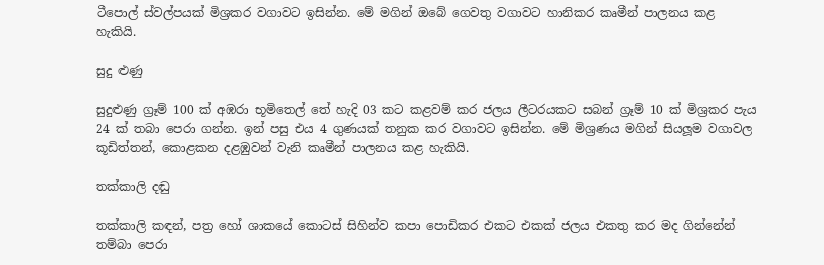ටීපොල් ස්වල්පයක් මිශ්‍රකර වගාවට ඉසින්න. මේ මගින් ඔබේ ගෙවතු වගාවට හානිකර කෘමීන් පාලනය කළ හැකියි.

සුදු ළුණු

සුදුළුණු ග්‍රෑම් 100 ක් අඹරා භූමිතෙල් තේ හැදි 03 කට කළවම් කර ජලය ලීටරයකට සබන් ග්‍රෑම් 10 ක් මිශ්‍රකර පැය 24 ක් තබා පෙරා ගන්න. ඉන් පසු එය 4 ගුණයක් තනුක කර වගාවට ඉසින්න. මේ මිශ්‍රණය මගින් සියලූම වගාවල කූඩිත්තන්, කොළකන දළඹුවන් වැනි කෘමීන් පාලනය කළ හැකියි.

තක්කාලි දඬු

තක්කාලි කඳන්, පත්‍ර හෝ ශාකයේ කොටස් සිහින්ව කපා පොඩිකර එකට එකක් ජලය එකතු කර මද ගින්නේන් තම්බා පෙරා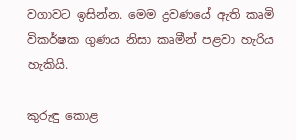වගාවට ඉසින්න. මෙම ද්‍රවණයේ ඇති කෘමි විකර්ෂක ගුණය නිසා කෘමීන් පළවා හැරිය හැකියි.

කුරුඳු කොළ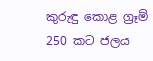කුරුඳු කොළ ග්‍රෑම් 250 කට ජලය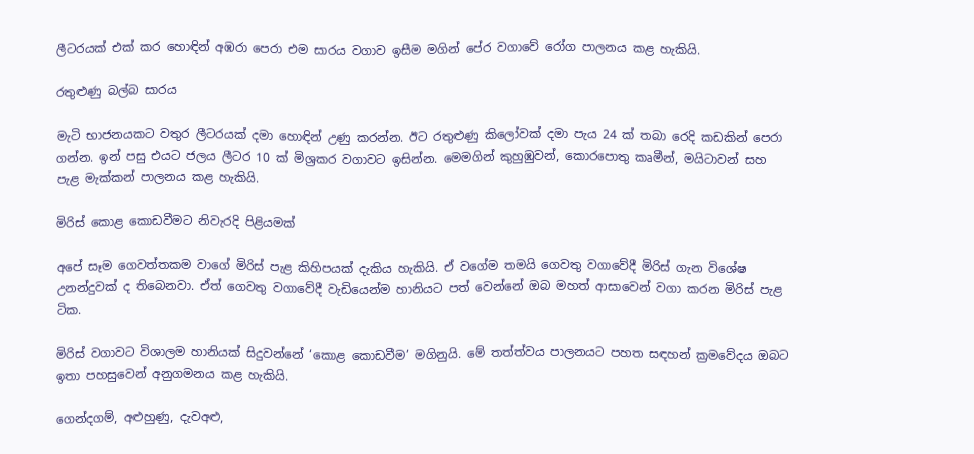ලීටරයක් එක් කර හොඳින් අඹරා පෙරා එම සාරය වගාව ඉසීම මගින් පේර වගාවේ රෝග පාලනය කළ හැකියි.

රතුළුණු බල්බ සාරය

මැටි භාජනයකට වතුර ලීටරයක් දමා හොඳින් උණු කරන්න. ඊට රතුළුණු කිලෝවක් දමා පැය 24 ක් තබා රෙදි කඩකින් පෙරා ගන්න. ඉන් පසු එයට ජලය ලීටර 10 ක් මිශ්‍රකර වගාවට ඉසින්න. මෙමගින් කුහුඹුවන්, කොරපොතු කෘමීන්, මයිටාවන් සහ පැළ මැක්කන් පාලනය කළ හැකියි.

මිරිස් කොළ කොඩවීමට නිවැරදි පිළියමක්

අපේ සෑම ගෙවත්තකම වාගේ මිරිස් පැළ කිහිපයක් දැකිය හැකියි. ඒ වගේම තමයි ගෙවතු වගාවේදී මිරිස් ගැන විශේෂ උනන්දුවක් ද තිබෙනවා. ඒත් ගෙවතු වගාවේදී වැඩියෙන්ම හානියට පත් වෙන්නේ ඔබ මහත් ආසාවෙන් වගා කරන මිරිස් පැළ ටික.

මිරිස් වගාවට විශාලම හානියක් සිදුවන්නේ ‘කොළ කොඩවීම’ මගිනුයි. මේ තත්ත්වය පාලනයට පහත සඳහන් ක්‍රමවේදය ඔබට ඉතා පහසුවෙන් අනුගමනය කළ හැකියි.

ගෙන්දගම්, අළුහුණු, දැවඅළු,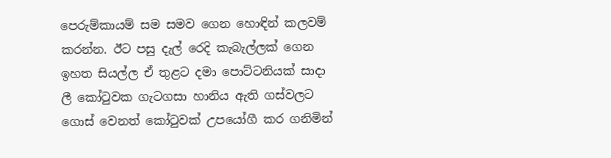පෙරුම්කායම් සම සමව ගෙන හොඳින් කලවම් කරන්න. ඊට පසු දැල් රෙදි කැබැල්ලක් ගෙන ඉහත සියල්ල ඒ තුළට දමා පොට්ටනියක් සාදා ලී කෝටුවක ගැටගසා හානිය ඇති ගස්වලට ගොස් වෙනත් කෝටුවක් උපයෝගී කර ගනිමින්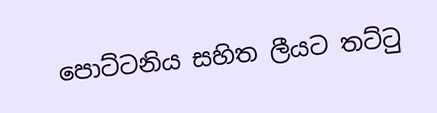පොට්ටනිය සහිත ලීයට තට්ටු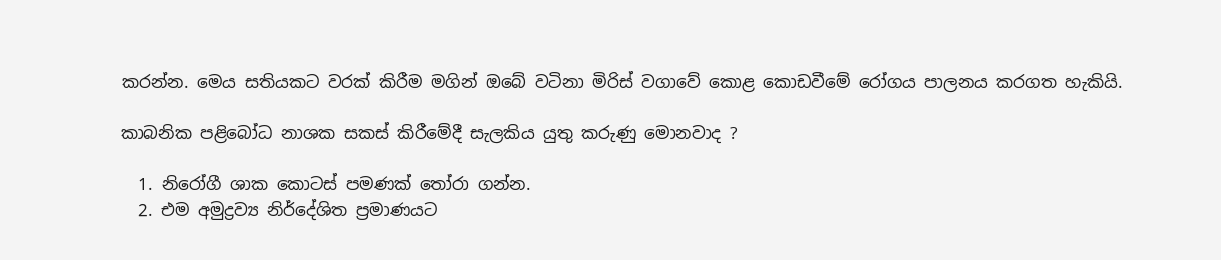කරන්න. මෙය සතියකට වරක් කිරීම මගින් ඔබේ වටිනා මිරිස් වගාවේ කොළ කොඩවීමේ රෝගය පාලනය කරගත හැකියි.

කාබනික පළිබෝධ නාශක සකස් කිරීමේදී සැලකිය යුතු කරුණු මොනවාද ?

  1. නිරෝගී ශාක කොටස් පමණක් තෝරා ගන්න.
  2. එම අමුද්‍රව්‍ය නිර්දේශිත ප්‍රමාණයට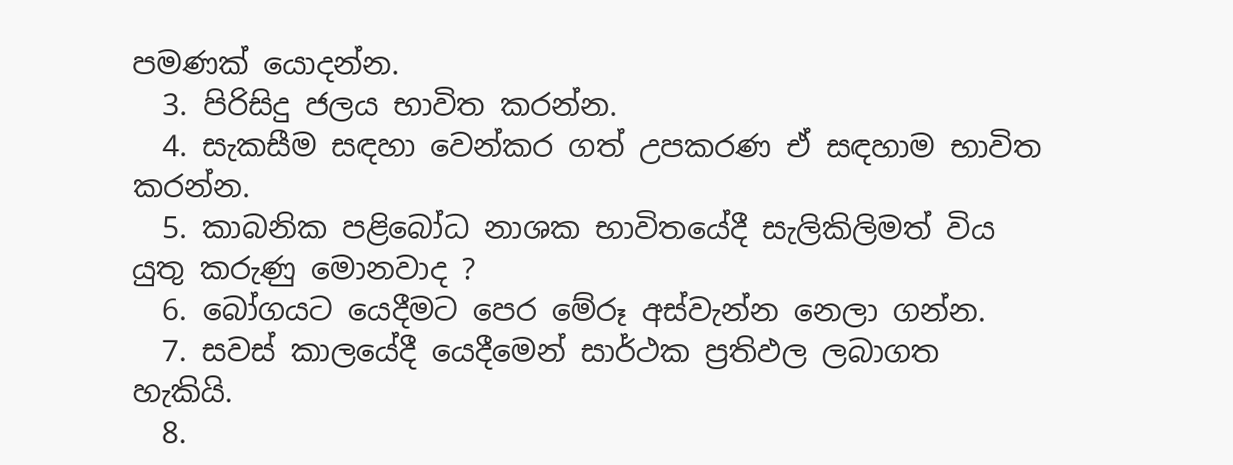පමණක් යොදන්න.
  3. පිරිසිදු ජලය භාවිත කරන්න.
  4. සැකසීම සඳහා වෙන්කර ගත් උපකරණ ඒ සඳහාම භාවිත කරන්න.
  5. කාබනික පළිබෝධ නාශක භාවිතයේදී සැලිකිලිමත් විය යුතු කරුණු මොනවාද ?
  6. බෝගයට යෙදීමට පෙර මේරූ අස්වැන්න නෙලා ගන්න.
  7. සවස් කාලයේදී යෙදීමෙන් සාර්ථක ප්‍රතිඵල ලබාගත හැකියි.
  8.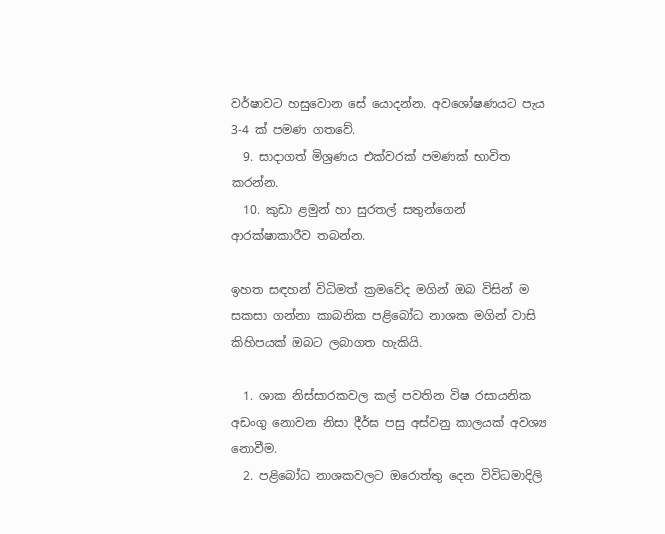වර්ෂාවට හසුවොන සේ යොදන්න. අවශෝෂණයට පැය 3-4 ක් පමණ ගතවේ.
  9. සාදාගත් මිශ්‍රණය එක්වරක් පමණක් භාවිත කරන්න.
  10. කුඩා ළමුන් හා සුරතල් සතුන්ගෙන් ආරක්ෂාකාරීව තබන්න.

ඉහත සඳහන් විධිමත් ක්‍රමවේද මගින් ඔබ විසින් ම සකසා ගන්නා කාබනික පළිබෝධ නාශක මගින් වාසි කිහිපයක් ඔබට ලබාගත හැකියි.

  1. ශාක නිස්සාරකවල කල් පවතින විෂ රසායනික අඩංගු නොවන නිසා දීර්ඝ පසු අස්වනු කාලයක් අවශ්‍ය නොවීම.
  2. පළිබෝධ නාශකවලට ඔරොත්තු දෙන විවිධමාදිලි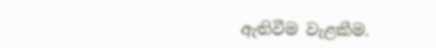ඇතිවීම වැළකීම.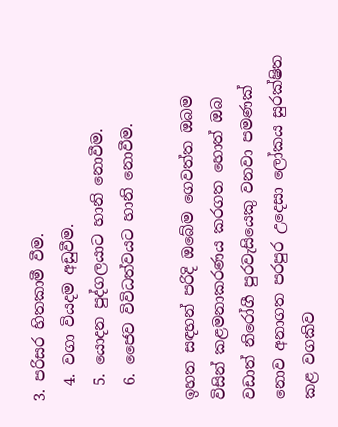3. පරිසර හිතකාමී වීම.
  4. වගා වියදම අඩුවීම.
  5. යොදන පුද්ගලයාට හානි නොවීම.
  6. ජෛව විවිධත්වයට හානි නොවීම.

ඉහත සඳහන් පරිදි ඔබේම ගෙවත්ත ඔබම විසින් කළමනාකරණය කරගත හොත් ඔබ වඩාත් නිරෝගී පුරවැසියෙකු වනවා පමණක් නොව අනාගත පරපුර උදෙසා ලෝකය සුරක්ෂිත කළ වගකිව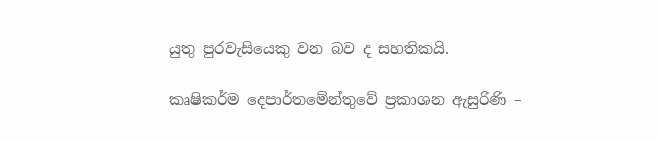යුතු පුරවැසියෙකු වන බව ද සහතිකයි.

කෘෂිකර්ම දෙපාර්තමේන්තුවේ ප්‍රකාශන ඇසුරිණි –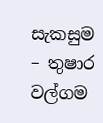සැකසුම – තුෂාර වල්ගම